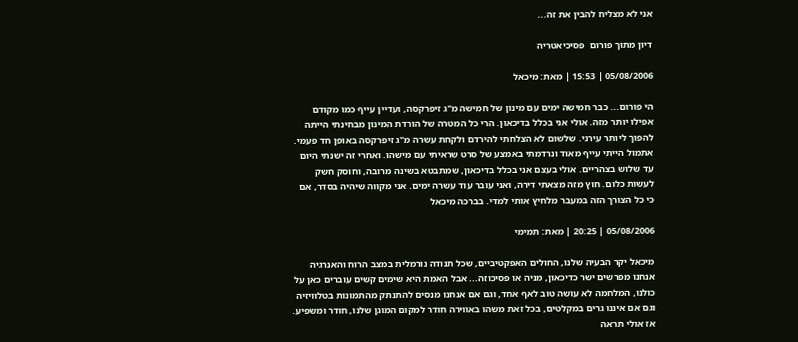אני לא מצליח להבין את זה...

דיון מתוך פורום  פסיכיאטריה

05/08/2006 | 15:53 | מאת: מיכאל

הי פורום... כבר חמישה ימים עם מינון של חמישה מ"ג זיפרקסה, ועדיין עייף כמו מקודם אפילו יותר מזה. אולי אני בכלל בדיכאון. הרי כל המטרה של הורדת המינון מבחינתי הייתה להפוך ליותר עירני. שלשום לא הצלחתי להירדם ולקחת עשרה מ"ג זיפרקסה באופן חד פעמי. אתמול הייתי עייף מאוד ונרדמתי באמצע של סרט שראיתי עם מישהו. ואחרי זה ישנתי היום עד שלוש בצהריים. אולי בעצם אני בכלל בדיכאון, שמתבטא בשינה מרובה, וחוסק חשק לעשות כלום. חוץ מזה מצאתי דירה, ואני עובר עוד עשרה ימים. אני מקווה שיהיה בסדר, אם כי כל הצורך הזה במעבר מלחיץ אותי למדי. בברכה מיכאל

05/08/2006 | 20:25 | מאת: תמימי

מיכאל יקר הבעיה שלנו, החולים האפקטיביים, שכל תנודה נורמלית במצב הרוח והאנרגיה אנחנו מפרשים ישר כדיכאון, מניה או פסיכוזה... אבל האמת היא שימים קשים עוברים כאן על כולנו, המלחמה לא עושה טוב לאף אחד, וגם אם אנחנו מנסים להתנתק מהתמונות בטלוויזיה וגם אם איננו גרים במקלטים, בכל זאת משהו באווירה חודר למקום המוגן שלנו, חודר ומשפיע. אז אולי תראה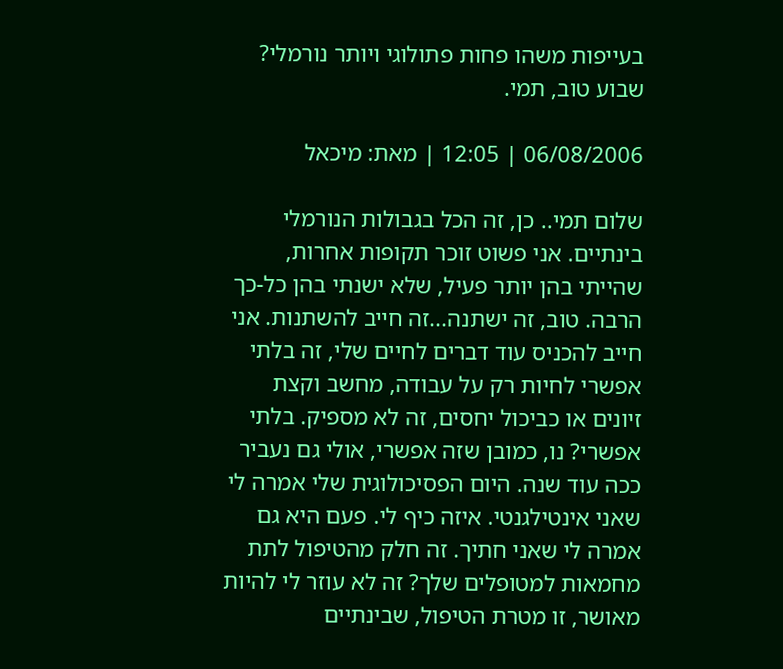בעייפות משהו פחות פתולוגי ויותר נורמלי? שבוע טוב, תמי.

06/08/2006 | 12:05 | מאת: מיכאל

שלום תמי.. כן, זה הכל בגבולות הנורמלי בינתיים. אני פשוט זוכר תקופות אחרות, שהייתי בהן יותר פעיל, שלא ישנתי בהן כל-כך הרבה. טוב, זה ישתנה...זה חייב להשתנות. אני חייב להכניס עוד דברים לחיים שלי, זה בלתי אפשרי לחיות רק על עבודה, מחשב וקצת זיונים או כביכול יחסים, זה לא מספיק. בלתי אפשרי? נו, כמובן שזה אפשרי, אולי גם נעביר ככה עוד שנה. היום הפסיכולוגית שלי אמרה לי שאני אינטילגנטי. איזה כיף לי. פעם היא גם אמרה לי שאני חתיך. זה חלק מהטיפול לתת מחמאות למטופלים שלך? זה לא עוזר לי להיות מאושר, זו מטרת הטיפול, שבינתיים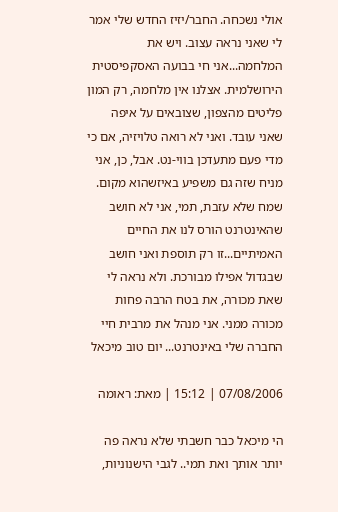אולי נשכחה. החבר/יזיז החדש שלי אמר לי שאני נראה עצוב. ויש את המלחמה...אני חי בבועה האסקפיסטית הירושלמית. אצלנו אין מלחמה, רק המון פליטים מהצפון, שצובאים על איפה שאני עובד. ואני לא רואה טלויזיה, אם כי מדי פעם מתעדכן בווי-נט. אבל, כן, אני מניח שזה גם משפיע באיזשהוא מקום. שמח שלא עזבת, תמי, אני לא חושב שהאינטרנט הורס לנו את החיים האמיתיים...זו רק תוספת ואני חושב שבגדול אפילו מבורכת. ולא נראה לי שאת מכורה, את בטח הרבה פחות מכורה ממני. אני מנהל את מרבית חיי החברה שלי באינטרנט... יום טוב מיכאל

07/08/2006 | 15:12 | מאת: ראומה

הי מיכאל כבר חשבתי שלא נראה פה יותר אותך ואת תמי.. לגבי הישנוניות,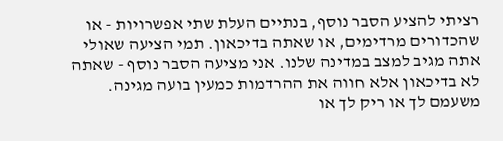רציתי להציע הסבר נוסף, בנתיים העלת שתי אפשרויות - או שהכדורים מרדימים, או שאתה בדיכאון. תמי הציעה שאולי אתה מגיב למצב במדינה שלנו. אני מציעה הסבר נוסף - שאתה לא בדיכאון אלא חווה את ההרדמות כמעין בועה מגינה. משעמם לך או ריק לך או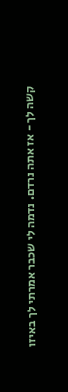קשה לך - אז אתה נרדם. נדמה לי שכבר אמרתי לך באיזו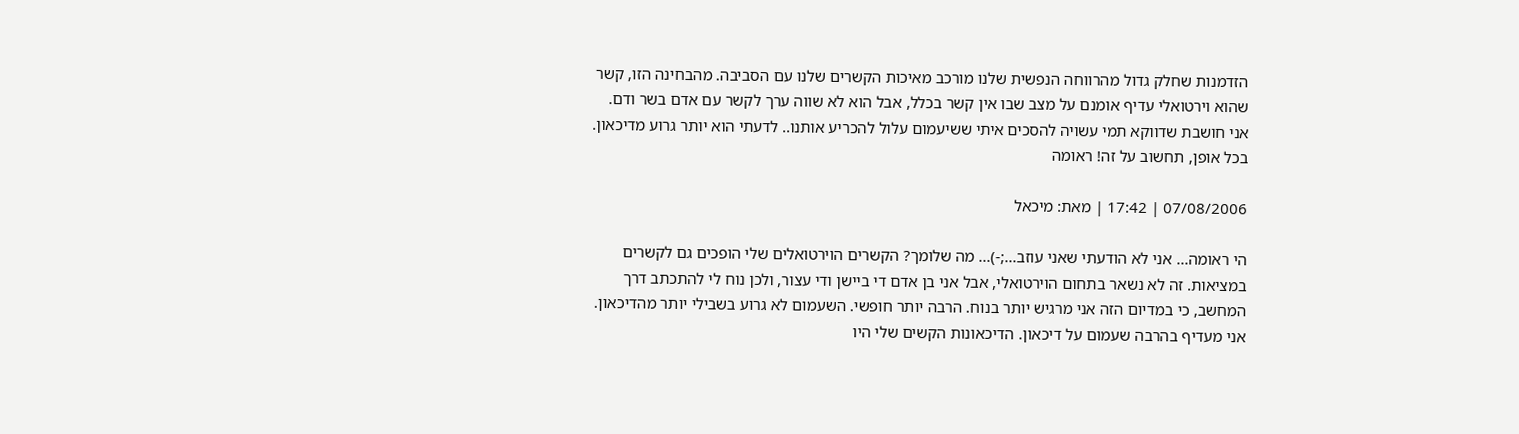הזדמנות שחלק גדול מהרווחה הנפשית שלנו מורכב מאיכות הקשרים שלנו עם הסביבה. מהבחינה הזו, קשר שהוא וירטואלי עדיף אומנם על מצב שבו אין קשר בכלל, אבל הוא לא שווה ערך לקשר עם אדם בשר ודם. אני חושבת שדווקא תמי עשויה להסכים איתי ששיעמום עלול להכריע אותנו.. לדעתי הוא יותר גרוע מדיכאון. בכל אופן, תחשוב על זה! ראומה

07/08/2006 | 17:42 | מאת: מיכאל

הי ראומה... אני לא הודעתי שאני עוזב...;-)... מה שלומך? הקשרים הוירטואלים שלי הופכים גם לקשרים במציאות. זה לא נשאר בתחום הוירטואלי, אבל אני בן אדם די ביישן ודי עצור, ולכן נוח לי להתכתב דרך המחשב, כי במדיום הזה אני מרגיש יותר בנוח. הרבה יותר חופשי. השעמום לא גרוע בשבילי יותר מהדיכאון. אני מעדיף בהרבה שעמום על דיכאון. הדיכאונות הקשים שלי היו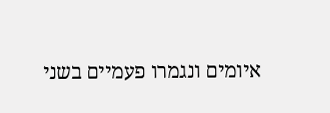איומים ונגמרו פעמיים בשני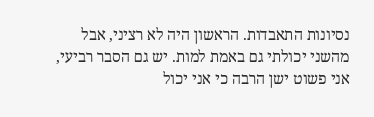נסיונות התאבדות. הראשון היה לא רציני, אבל מהשני יכולתי גם באמת למות. יש גם הסבר רביעי, אני פשוט ישן הרבה כי אני יכול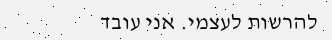להרשות לעצמי. אני עובד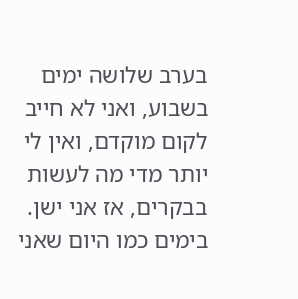בערב שלושה ימים בשבוע, ואני לא חייב לקום מוקדם, ואין לי יותר מדי מה לעשות בבקרים, אז אני ישן. בימים כמו היום שאני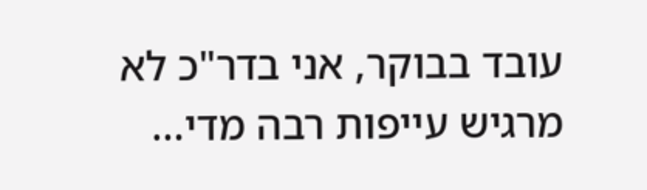עובד בבוקר, אני בדר"כ לא מרגיש עייפות רבה מדי...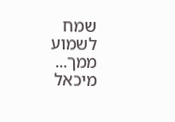שמח לשמוע ממך... מיכאל